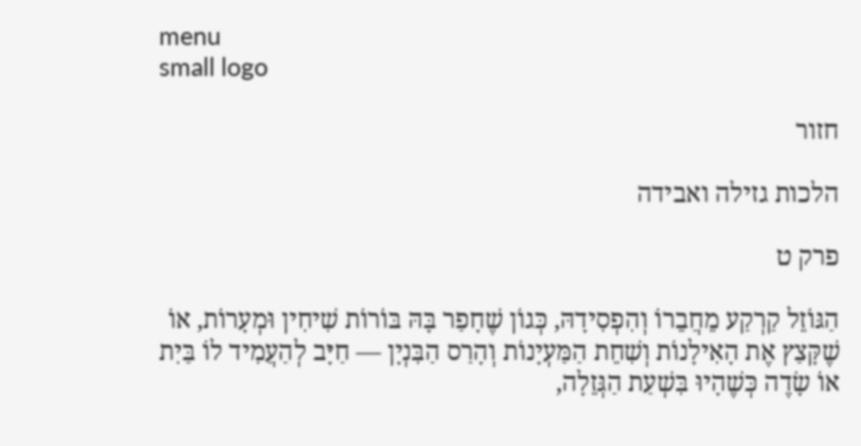menu
small logo

חזור

הלכות גזילה ואבידה

פרק ט

הַגּוֹזֵל קַרְקַע מֵחֲבֵרוֹ וְהִפְסִידָהּ, כְּגוֹן שֶׁחָפַר בָּהּ בּוֹרוֹת שִׁיחִין וּמְעָרוֹת, אוֹ שֶׁקָּצַץ אֶת הָאִילָנוֹת וְשִׁחֵת הַמַּעְיָנוֹת וְהָרַס הַבִּנְיָן — חַיָּב לְהַעֲמִיד לוֹ בַּיִת אוֹ שָׂדֶה כְּשֶׁהָיוּ בִּשְׁעַת הַגְּזֵלָה,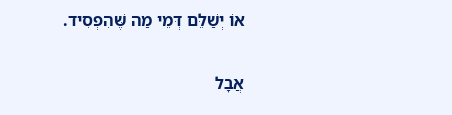אוֹ יְשַׁלֵּם דְּמֵי מַה שֶּׁהִפְסִיד.

אֲבָל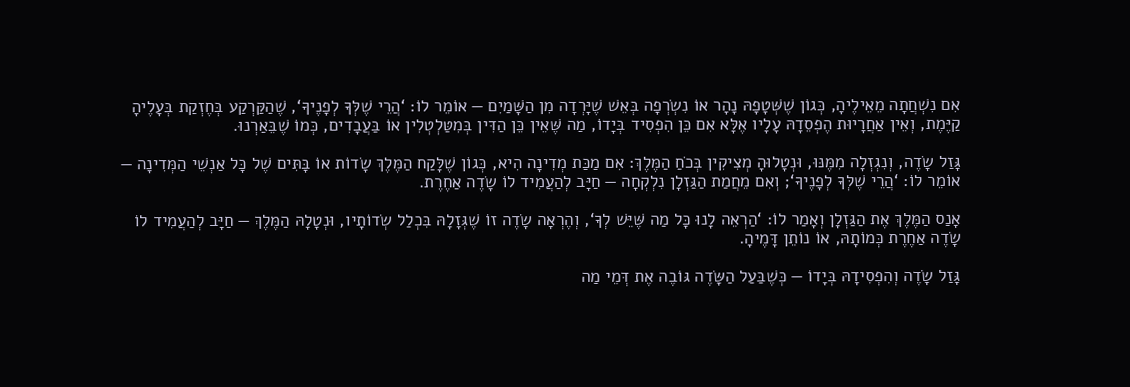אִם נִשְׁחֲתָה מֵאֵילֶיהָ, כְּגוֹן שֶׁשְּׁטָפָהּ נָהָר אוֹ נִשְׂרְפָה בְּאֵשׁ שֶׁיָּרְדָה מִן הַשָּׁמַיִם — אוֹמֵר לוֹ: ‘הֲרֵי שֶׁלְּךָ לְפָנֶיךָ‘, שֶׁהַקַּרְקַע בְּחֶזְקַת בְּעָלֶיהָ קַיֶּמֶת, וְאֵין אַחֲרָיוּת הֶפְסֵדָהּ עָלָיו אֶלָּא אִם כֵּן הִפְסִיד בְּיָדוֹ, מַה שֶּׁאֵין כֵּן הַדִּין בְּמִטַּלְטְלִין אוֹ בַּעֲבָדִים, כְּמוֹ שֶׁבֵּאַרְנוּ.

גָּזַל שָׂדֶה, וְנִגְזְלָה מִמֶּנּוּ, וּנְטָלוּהָ מְצִיקִין בְּכֹחַ הַמֶּלֶךְ: אִם מַכַּת מְדִינָה הִיא, כְּגוֹן שֶׁלָּקַח הַמֶּלֶךְ שָׂדוֹת אוֹ בָּתִּים שֶׁל כָּל אַנְשֵׁי הַמְּדִינָה — אוֹמֵר לוֹ: ‘הֲרֵי שֶׁלְּךָ לְפָנֶיךָ‘; וְאִם מֵחֲמַת הַגַּזְלָן נִלְקְחָה — חַיָּב לְהַעֲמִיד לוֹ שָׂדֶה אַחֶרֶת.

אָנַס הַמֶּלֶךְ אֶת הַגַּזְלָן וְאָמַר לוֹ: ‘הַרְאֵה לָנוּ כָּל מַה שֶּׁיֵּשׁ לְךָ‘, וְהֶרְאָה שָׂדֶה זוֹ שֶׁגְּזָלָהּ בִּכְלַל שְׂדוֹתָיו, וּנְטָלָהּ הַמֶּלֶךְ — חַיָּב לְהַעֲמִיד לוֹ שָׂדֶה אַחֶרֶת כְּמוֹתָהּ, אוֹ נוֹתֵן דָּמֶיהָ.

גָּזַל שָׂדֶה וְהִפְסִידָהּ בְּיָדוֹ — כְּשֶׁבַּעַל הַשָּׂדֶה גּוֹבֶה אֶת דְּמֵי מַה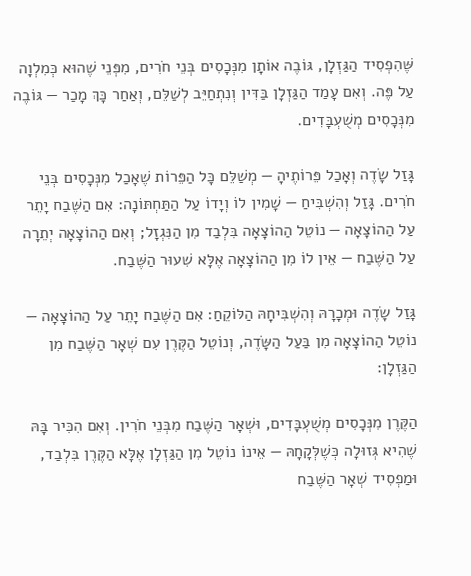שֶּׁהִפְסִיד הַגַּזְלָן, גּוֹבֶה אוֹתָן מִנְּכָסִים בְּנֵי חֹרִים, מִפְּנֵי שֶׁהוּא כְּמִלְוָה עַל פֶּה. וְאִם עָמַד הַגַּזְלָן בַּדִּין וְנִתְחַיֵּב לְשַׁלֵּם, וְאַחַר כָּךְ מָכַר — גּוֹבֶה מִנְּכָסִים מְשֻׁעְבָּדִים.

גָּזַל שָׂדֶה וְאָכַל פֵּרוֹתֶיהָ — מְשַׁלֵּם כָּל הַפֵּרוֹת שֶׁאָכַל מִנְּכָסִים בְּנֵי חֹרִים. גָּזַל וְהִשְׁבִּיחַ — שָׁמִין לוֹ וְיָדוֹ עַל הַתַּחְתּוֹנָה: אִם הַשֶּׁבַח יָתֵר עַל הַהוֹצָאָה — נוֹטֵל הַהוֹצָאָה בִּלְבַד מִן הַנִּגְזָל; וְאִם הַהוֹצָאָה יְתֵרָה עַל הַשֶּׁבַח — אֵין לוֹ מִן הַהוֹצָאָה אֶלָּא שִׁעוּר הַשֶּׁבַח.

גָּזַל שָׂדֶה וּמְכָרָהּ וְהִשְׁבִּיחָהּ הַלּוֹקֵחַ: אִם הַשֶּׁבַח יָתֵר עַל הַהוֹצָאָה — נוֹטֵל הַהוֹצָאָה מִן בַּעַל הַשָּׂדֶה, וְנוֹטֵל הַקֶּרֶן עִם שְׁאָר הַשֶּׁבַח מִן הַגַּזְלָן:

הַקֶּרֶן מִנְּכָסִים מְשֻׁעְבָּדִים, וּשְׁאָר הַשֶּׁבַח מִבְּנֵי חֹרִין. וְאִם הִכִּיר בָּהּ שֶׁהִיא גְּזוּלָה כְּשֶׁלְּקָחָהּ — אֵינוֹ נוֹטֵל מִן הַגַּזְלָן אֶלָּא הַקֶּרֶן בִּלְבַד, וּמַפְסִיד שְׁאָר הַשֶּׁבַח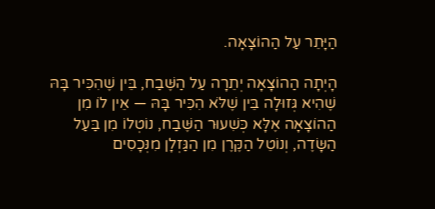הַיָּתֵר עַל הַהוֹצָאָה.

הָיְתָה הַהוֹצָאָה יְתֵרָה עַל הַשֶּׁבַח, בֵּין שֶׁהִכִּיר בָּהּ שֶׁהִיא גְּזוּלָה בֵּין שֶׁלֹּא הִכִּיר בָּהּ — אֵין לוֹ מִן הַהוֹצָאָה אֶלָּא כְּשִׁעוּר הַשֶּׁבַח, נוֹטְלוֹ מִן בַּעַל הַשָּׂדֶה, וְנוֹטֵל הַקֶּרֶן מִן הַגַּזְלָן מִנְּכָסִים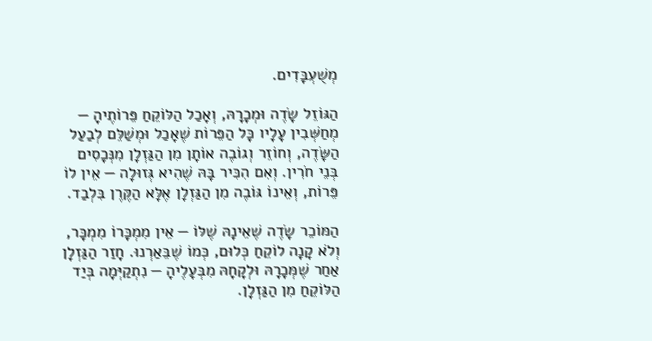מְשֻׁעְבָּדִים.

הַגּוֹזֵל שָׂדֶה וּמְכָרָהּ, וְאָכַל הַלּוֹקֵחַ פֵּרוֹתֶיהָ — מְחַשְּׁבִין עָלָיו כָּל הַפֵּרוֹת שֶׁאָכַל וּמְשַׁלֵּם לְבַעַל הַשָּׂדֶה, וְחוֹזֵר וְגוֹבֶה אוֹתָן מִן הַגַּזְלָן מִנְּכָסִים בְּנֵי חֹרִין. וְאִם הִכִּיר בָּהּ שֶׁהִיא גְּזוּלָה — אֵין לוֹ פֵּרוֹת, וְאֵינוֹ גּוֹבֶה מִן הַגַּזְלָן אֶלָּא הַקֶּרֶן בִּלְבַד.

הַמּוֹכֵר שָׂדֶה שֶׁאֵינָהּ שֶׁלּוֹ — אֵין מִמְכָּרוֹ מִמְכָּר, וְלֹא קָנָה לוֹקֵחַ כְּלוּם, כְּמוֹ שֶׁבֵּאַרְנוּ. חָזַר הַגַּזְלָן אַחַר שֶׁמְּכָרָהּ וּלְקָחָהּ מִבְּעָלֶיהָ — נִתְקַיְּמָה בְּיַד הַלּוֹקֵחַ מִן הַגַּזְלָן.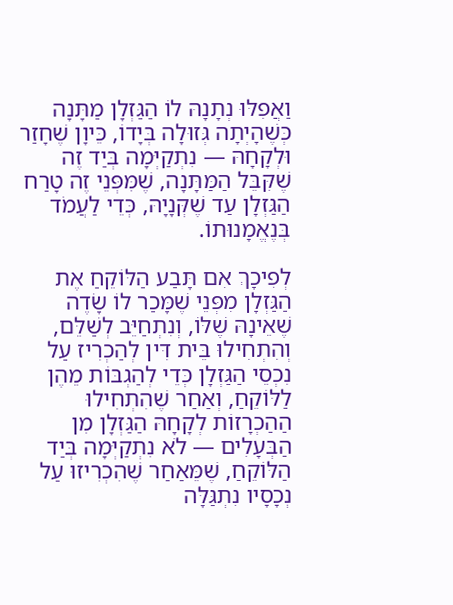וַאֲפִלּוּ נְתָנָהּ לוֹ הַגַּזְלָן מַתָּנָה כְּשֶׁהָיְתָה גְּזוּלָה בְּיָדוֹ, כֵּיוָן שֶׁחָזַר וּלְקָחָהּ — נִתְקַיְּמָה בְּיַד זֶה שֶׁקִּבֵּל הַמַּתָּנָה, שֶׁמִּפְּנֵי זֶה טָרַח הַגַּזְלָן עַד שֶׁקְּנָיָהּ, כְּדֵי לַעֲמֹד בְּנֶאֱמָנוּתוֹ.

לְפִיכָךְ אִם תָּבַע הַלּוֹקֵחַ אֶת הַגַּזְלָן מִפְּנֵי שֶׁמָּכַר לוֹ שָׂדֶה שֶׁאֵינָהּ שֶׁלּוֹ, וְנִתְחַיֵּב לְשַׁלֵּם, וְהִתְחִילוּ בֵּית דִּין לְהַכְרִיז עַל נִכְסֵי הַגַּזְלָן כְּדֵי לְהַגְבּוֹת מֵהֶן לַלּוֹקֵחַ, וְאַחַר שֶׁהִתְחִילוּ הַהַכְרָזוֹת לְקָחָהּ הַגַּזְלָן מִן הַבְּעָלִים — לֹא נִתְקַיְּמָה בְּיַד הַלּוֹקֵחַ, שֶׁמֵּאַחַר שֶׁהִכְרִיזוּ עַל נְכָסָיו נִתְגַּלָּה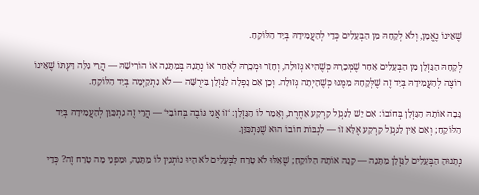שֶׁאֵינוֹ נֶאֱמָן, וְלֹא לְקָחָהּ מִן הַבְּעָלִים כְּדֵי לְהַעֲמִידָהּ בְּיַד הַלּוֹקֵחַ.

לְקָחָהּ הַגַּזְלָן מִן הַבְּעָלִים אַחַר שֶׁמְּכָרָהּ כְּשֶׁהִיא גְּזוּלָה, וְחָזַר וּמְכָרָהּ לְאַחֵר אוֹ נְתָנָהּ בְּמַתָּנָה אוֹ הוֹרִישָׁהּ — הֲרֵי גִּלָּה דַּעְתּוֹ שֶׁאֵינוֹ רוֹצֶה לְהַעֲמִידָהּ בְּיַד זֶה שֶׁלְּקָחָהּ מִמֶּנּוּ כְּשֶׁהָיְתָה גְּזוּלָה. וְכֵן אִם נָפְלָה לַגַּזְלָן בִּירֻשָּׁה — לֹא נִתְקַיְּמָה בְּיַד הַלּוֹקֵחַ.

גָּבָה אוֹתָהּ הַגַּזְלָן בְּחוֹבוֹ: אִם יֵשׁ לַנִּגְזָל קַרְקַע אַחֶרֶת, וְאָמַר לוֹ הַגַּזְלָן: ‘זוֹ אֲנִי גּוֹבֶה בְּחוֹבִי‘ — הֲרֵי זֶה נִתְכַּוֵּן לְהַעֲמִידָהּ בְּיַד הַלּוֹקֵחַ; וְאִם אֵין לַנִּגְזָל קַרְקַע אֶלָּא זוֹ — לִגְבּוֹת חוֹבוֹ הוּא שֶׁנִּתְכַּוֵּן.

נְתָנוּהָ הַבְּעָלִים לַגַּזְלָן מַתָּנָה — קָנָה אוֹתָהּ הַלּוֹקֵחַ; שֶׁאִלּוּ לֹא טָרַח לַבְּעָלִים לֹא הָיוּ נוֹתְנִין לוֹ מַתָּנָה, וּמִפְּנֵי מָה טָרַח זֶה? כְּדֵי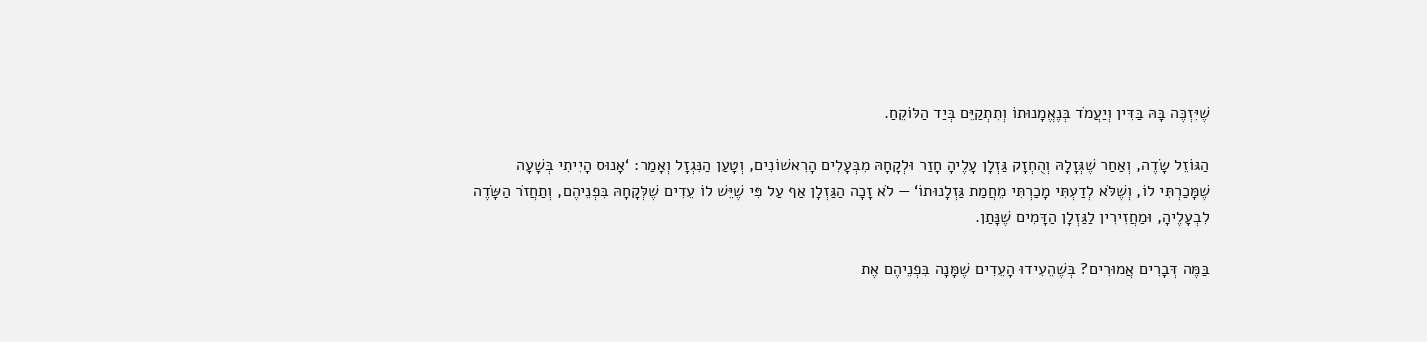שֶׁיִּזְכֶּה בָּהּ בַּדִּין וְיַעֲמֹד בְּנֶאֱמָנוּתוֹ וְתִתְקַיֵּם בְּיַד הַלּוֹקֵחַ.

הַגּוֹזֵל שָׂדֶה, וְאַחַר שֶׁגְּזָלָהּ וְהֻחְזָק גַּזְלָן עָלֶיהָ חָזַר וּלְקָחָהּ מִבְּעָלִים הָרִאשׁוֹנִים, וְטָעַן הַנִּגְזָל וְאָמַר: ‘אָנוּס הָיִיתִי בְּשָׁעָה שֶׁמָּכַרְתִּי לוֹ, וְשֶׁלֹּא לְדַעְתִּי מָכַרְתִּי מֵחֲמַת גַּזְלָנוּתוֹ‘ — לֹא זָכָה הַגַּזְלָן אַף עַל פִּי שֶׁיֵּשׁ לוֹ עֵדִים שֶׁלְּקָחָהּ בִּפְנֵיהֶם, וְתַחֲזֹר הַשָּׂדֶה לִבְעָלֶיהָ, וּמַחֲזִירִין לַגַּזְלָן הַדָּמִים שֶׁנָּתַן.

בַּמֶּה דְּבָרִים אֲמוּרִים? בְּשֶׁהֵעִידוּ הָעֵדִים שֶׁמָּנָה בִּפְנֵיהֶם אֶת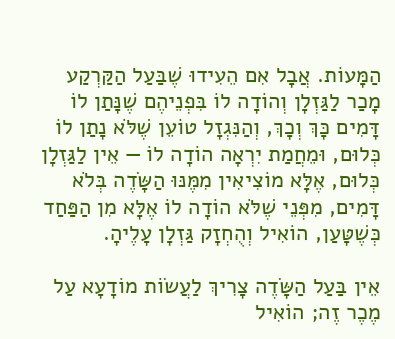הַמָּעוֹת. אֲבָל אִם הֵעִידוּ שֶׁבַּעַל הַקַּרְקַע מָכַר לַגַּזְלָן וְהוֹדָה לוֹ בִּפְנֵיהֶם שֶׁנָּתַן לוֹ דָּמִים כָּךְ וְכָךְ, וְהַנִּגְזָל טוֹעֵן שֶׁלֹּא נָתַן לוֹ כְּלוּם, וּמֵחֲמַת יִרְאָה הוֹדָה לוֹ — אֵין לַגַּזְלָן כְּלוּם, אֶלָּא מוֹצִיאִין מִמֶּנּוּ הַשָּׂדֶה בְּלֹא דָּמִים, מִפְּנֵי שֶׁלֹּא הוֹדָה לוֹ אֶלָּא מִן הַפַּחַד כְּשֶׁטָּעַן, הוֹאִיל וְהֻחְזָק גַּזְלָן עָלֶיהָ.

אֵין בַּעַל הַשָּׂדֶה צָרִיךְ לַעֲשׂוֹת מוֹדָעָא עַל מֶכֶר זֶה; הוֹאִיל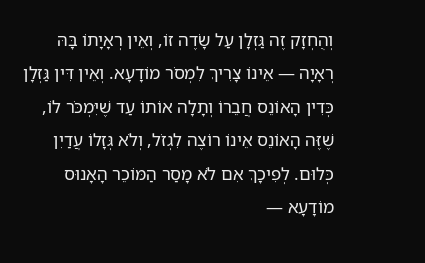וְהֻחְזָק זֶה גַּזְלָן עַל שָׂדֶה זוֹ, וְאֵין רְאָיָתוֹ בָּהּ רְאָיָה — אֵינוֹ צָרִיךְ לִמְסֹר מוֹדָעָא. וְאֵין דִּין גַּזְלָן כְּדִין הָאוֹנֵס חֲבֵרוֹ וְתָלָה אוֹתוֹ עַד שֶׁיִּמְכֹּר לוֹ, שֶׁזֶּה הָאוֹנֵס אֵינוֹ רוֹצֶה לִגְזֹל, וְלֹא גְּזָלוֹ עֲדַיִן כְּלוּם. לְפִיכָךְ אִם לֹא מָסַר הַמּוֹכֵר הָאָנוּס מוֹדָעָא —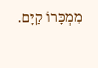מִמְכָּרוֹ קַיָּם.